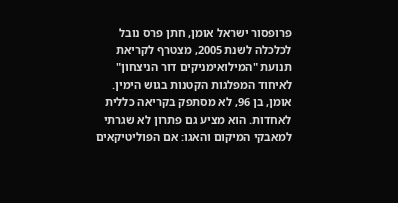פרופסור ישראל אומן, חתן פרס נובל לכלכלה לשנת 2005, מצטרף לקריאת תנועת "המילואימניקים דור הניצחון" לאיחוד המפלגות הקטנות בגוש הימין. אומן, בן 96, לא מסתפק בקריאה כללית לאחדות. הוא מציע גם פתרון לא שגרתי למאבקי המיקום והאגו: אם הפוליטיקאים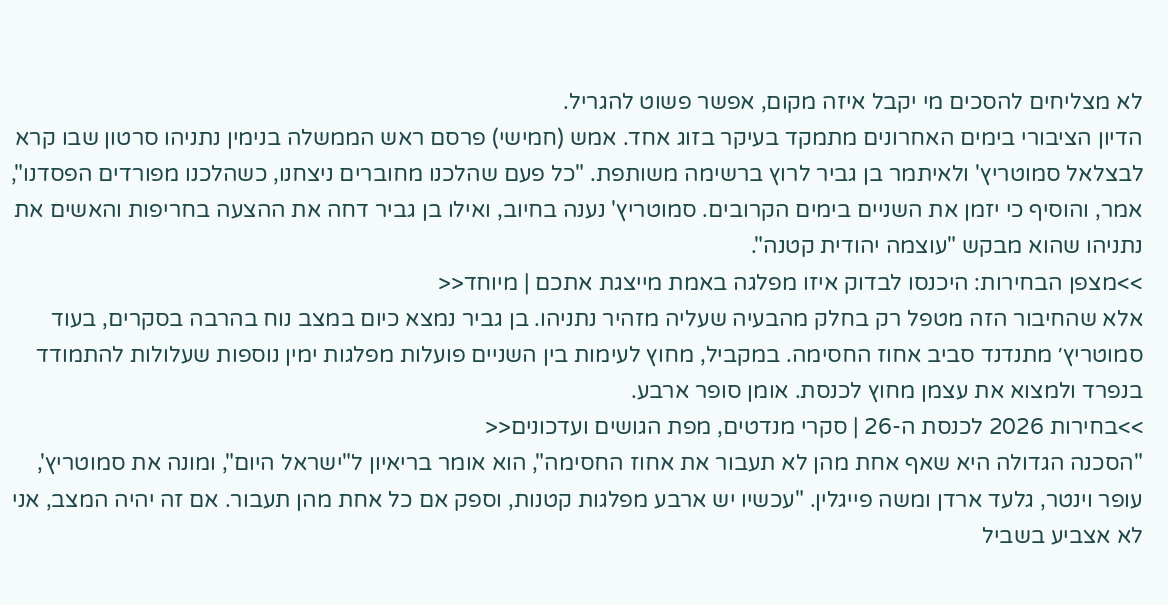לא מצליחים להסכים מי יקבל איזה מקום, אפשר פשוט להגריל.
הדיון הציבורי בימים האחרונים מתמקד בעיקר בזוג אחד. אמש (חמישי) פרסם ראש הממשלה בנימין נתניהו סרטון שבו קרא לבצלאל סמוטריץ' ולאיתמר בן גביר לרוץ ברשימה משותפת. "כל פעם שהלכנו מחוברים ניצחנו, כשהלכנו מפורדים הפסדנו", אמר, והוסיף כי יזמן את השניים בימים הקרובים. סמוטריץ' נענה בחיוב, ואילו בן גביר דחה את ההצעה בחריפות והאשים את נתניהו שהוא מבקש "עוצמה יהודית קטנה".
>>מצפן הבחירות: היכנסו לבדוק איזו מפלגה באמת מייצגת אתכם | מיוחד<<
אלא שהחיבור הזה מטפל רק בחלק מהבעיה שעליה מזהיר נתניהו. בן גביר נמצא כיום במצב נוח בהרבה בסקרים, בעוד סמוטריץ׳ מתנדנד סביב אחוז החסימה. במקביל, מחוץ לעימות בין השניים פועלות מפלגות ימין נוספות שעלולות להתמודד בנפרד ולמצוא את עצמן מחוץ לכנסת. אומן סופר ארבע.
>>בחירות 2026 לכנסת ה-26 | סקרי מנדטים, מפת הגושים ועדכונים<<
"הסכנה הגדולה היא שאף אחת מהן לא תעבור את אחוז החסימה", הוא אומר בריאיון ל"ישראל היום", ומונה את סמוטריץ', עופר וינטר, גלעד ארדן ומשה פייגלין. "עכשיו יש ארבע מפלגות קטנות, וספק אם כל אחת מהן תעבור. אם זה יהיה המצב, אני לא אצביע בשביל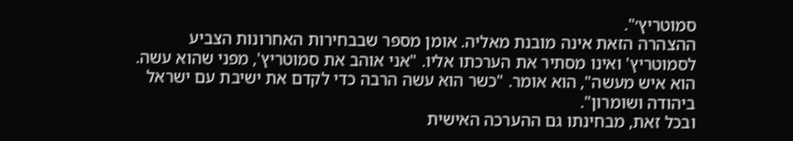סמוטריץ׳".
ההצהרה הזאת אינה מובנת מאליה. אומן מספר שבבחירות האחרונות הצביע לסמוטריץ' ואינו מסתיר את הערכתו אליו. "אני אוהב את סמוטריץ', מפני שהוא עשה. הוא איש מעשה", הוא אומר. "כשר הוא עשה הרבה כדי לקדם את ישיבת עם ישראל ביהודה ושומרון".
ובכל זאת, מבחינתו גם ההערכה האישית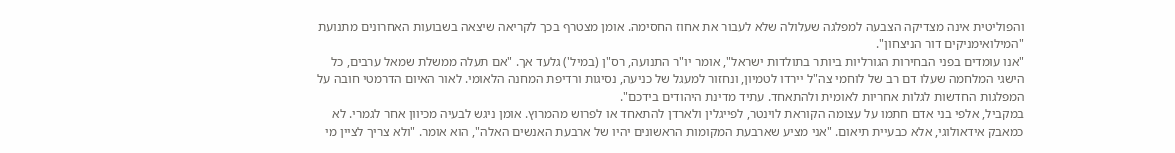והפוליטית אינה מצדיקה הצבעה למפלגה שעלולה שלא לעבור את אחוז החסימה. אומן מצטרף בכך לקריאה שיצאה בשבועות האחרונים מתנועת "המילואימניקים דור הניצחון".
"אנו עומדים בפני הבחירות הגורליות ביותר בתולדות ישראל", אומר יו"ר התנועה, רס"ן (במיל') גלעד אך. "אם תעלה ממשלת שמאל ערבים, כל הישגי המלחמה שעלו דם רב של לוחמי צה"ל יירדו לטמיון, ונחזור למעגל של כניעה, נסיגות ורדיפת המחנה הלאומי. לאור האיום הדרמטי חובה על המפלגות החדשות לגלות אחריות לאומית ולהתאחד. עתיד מדינת היהודים בידכם".
במקביל, אלפי בני אדם חתמו על עצומה הקוראת לוינטר, לפייגלין ולארדן להתאחד או לפרוש מהמרוץ. אומן ניגש לבעיה מכיוון אחר לגמרי. לא כמאבק אידאולוגי, אלא כבעיית תיאום. "אני מציע שארבעת המקומות הראשונים יהיו של ארבעת האנשים האלה", הוא אומר. "ולא צריך לציין מי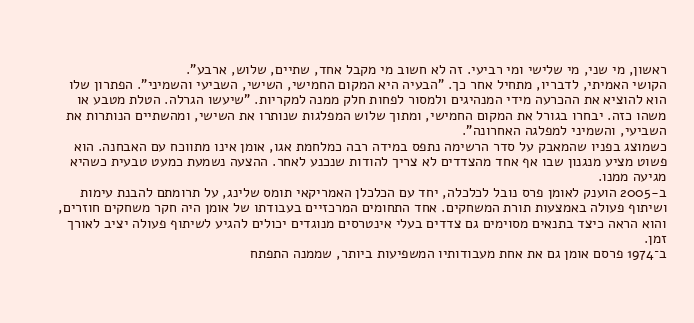ראשון, מי שני, מי שלישי ומי רביעי. זה לא חשוב מי מקבל אחד, שתיים, שלוש, ארבע".
הקושי האמיתי, לדבריו, מתחיל אחר כך. "הבעיה היא המקום החמישי, השישי, השביעי והשמיני". הפתרון שלו הוא להוציא את ההכרעה מידי המנהיגים ולמסור לפחות חלק ממנה למקריות. "שיעשו הגרלה. הטלת מטבע או משהו כזה. יבחרו בגורל את המקום החמישי, ומתוך שלוש המפלגות שנותרו את השישי, ומהשתיים הנותרות את השביעי, והשמיני למפלגה האחרונה".
כשמוצג בפניו שהמאבק על סדר הרשימה נתפס במידה רבה כמלחמת אגו, אומן אינו מתווכח עם האבחנה. הוא פשוט מציע מנגנון שבו אף אחד מהצדדים לא צריך להודות שנכנע לאחר. ההצעה נשמעת כמעט טבעית כשהיא מגיעה ממנו.
ב-2005 הוענק לאומן פרס נובל לכלכלה, יחד עם הכלכלן האמריקאי תומס שלינג, על תרומתם להבנת עימות ושיתוף פעולה באמצעות תורת המשחקים. אחד התחומים המרכזיים בעבודתו של אומן היה חקר משחקים חוזרים, והוא הראה כיצד בתנאים מסוימים גם צדדים בעלי אינטרסים מנוגדים יכולים להגיע לשיתוף פעולה יציב לאורך זמן.
ב־1974 פרסם אומן גם את אחת מעבודותיו המשפיעות ביותר, שממנה התפתח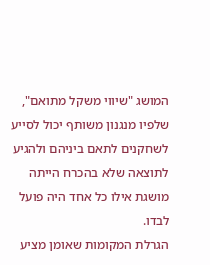המושג "שיווי משקל מתואם", שלפיו מנגנון משותף יכול לסייע לשחקנים לתאם ביניהם ולהגיע לתוצאה שלא בהכרח הייתה מושגת אילו כל אחד היה פועל לבדו.
הגרלת המקומות שאומן מציע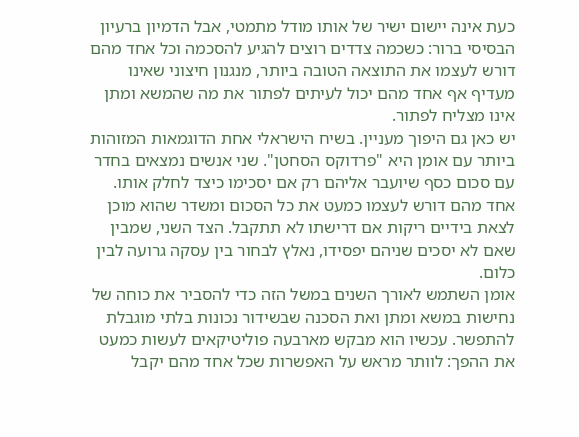כעת אינה יישום ישיר של אותו מודל מתמטי, אבל הדמיון ברעיון הבסיסי ברור: כשכמה צדדים רוצים להגיע להסכמה וכל אחד מהם דורש לעצמו את התוצאה הטובה ביותר, מנגנון חיצוני שאינו מעדיף אף אחד מהם יכול לעיתים לפתור את מה שהמשא ומתן אינו מצליח לפתור.
יש כאן גם היפוך מעניין. בשיח הישראלי אחת הדוגמאות המזוהות ביותר עם אומן היא "פרדוקס הסחטן". שני אנשים נמצאים בחדר עם סכום כסף שיועבר אליהם רק אם יסכימו כיצד לחלק אותו. אחד מהם דורש לעצמו כמעט את כל הסכום ומשדר שהוא מוכן לצאת בידיים ריקות אם דרישתו לא תתקבל. הצד השני, שמבין שאם לא יסכים שניהם יפסידו, נאלץ לבחור בין עסקה גרועה לבין כלום.
אומן השתמש לאורך השנים במשל הזה כדי להסביר את כוחה של נחישות במשא ומתן ואת הסכנה שבשידור נכונות בלתי מוגבלת להתפשר. עכשיו הוא מבקש מארבעה פוליטיקאים לעשות כמעט את ההפך: לוותר מראש על האפשרות שכל אחד מהם יקבל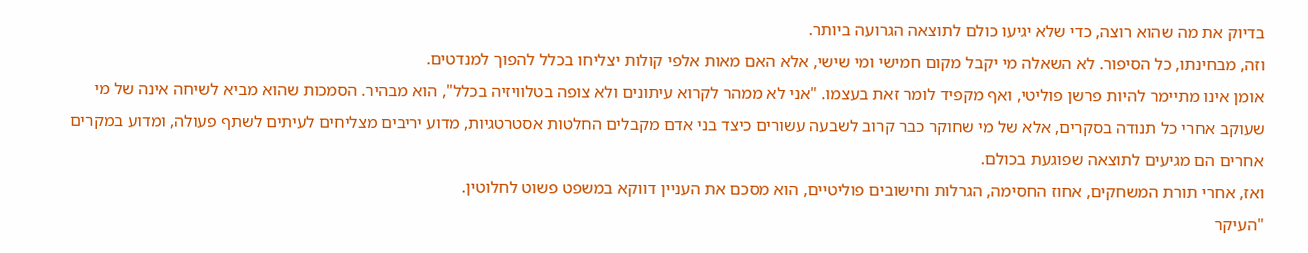בדיוק את מה שהוא רוצה, כדי שלא יגיעו כולם לתוצאה הגרועה ביותר.
וזה, מבחינתו, כל הסיפור. לא השאלה מי יקבל מקום חמישי ומי שישי, אלא האם מאות אלפי קולות יצליחו בכלל להפוך למנדטים.
אומן אינו מתיימר להיות פרשן פוליטי, ואף מקפיד לומר זאת בעצמו. "אני לא ממהר לקרוא עיתונים ולא צופה בטלוויזיה בכלל", הוא מבהיר. הסמכות שהוא מביא לשיחה אינה של מי שעוקב אחרי כל תנודה בסקרים, אלא של מי שחוקר כבר קרוב לשבעה עשורים כיצד בני אדם מקבלים החלטות אסטרטגיות, מדוע יריבים מצליחים לעיתים לשתף פעולה, ומדוע במקרים אחרים הם מגיעים לתוצאה שפוגעת בכולם.
ואז, אחרי תורת המשחקים, אחוז החסימה, הגרלות וחישובים פוליטיים, הוא מסכם את העניין דווקא במשפט פשוט לחלוטין.
"העיקר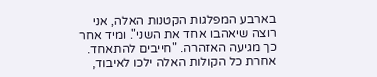בארבע המפלגות הקטנות האלה, אני רוצה שיאהבו אחד את השני". ומיד אחר כך מגיעה האזהרה. "חייבים להתאחד. אחרת כל הקולות האלה ילכו לאיבוד,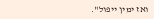ואז ימין ייפול".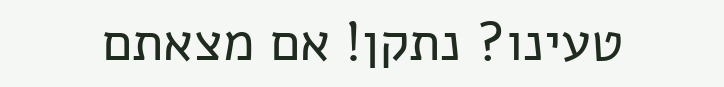טעינו? נתקן! אם מצאתם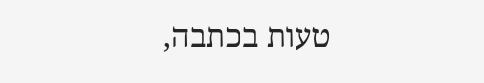טעות בכתבה,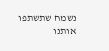נשמח שתשתפו אותנו